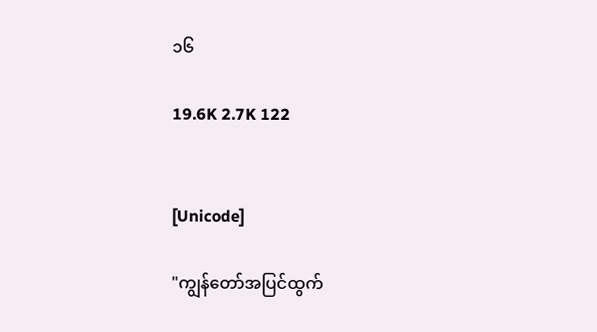၁၆

19.6K 2.7K 122


[Unicode]

"ကျွန်တော်အပြင်ထွက်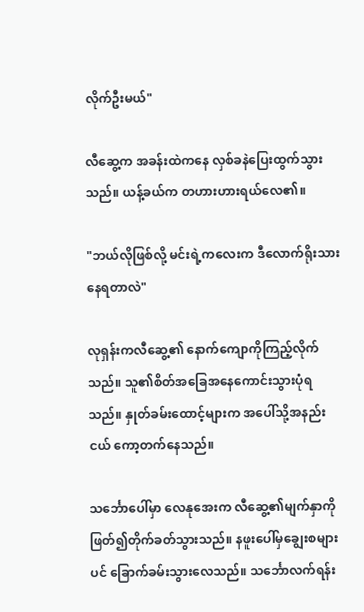လိုက်ဦးမယ်"

လီဆွေ့က အခန်းထဲကနေ လှစ်ခနဲပြေးထွက်သွားသည်။ ယန့်ခယ်က တဟားဟားရယ်လေ၏။

"ဘယ်လိုဖြစ်လို့ မင်းရဲ့ကလေးက ဒီလောက်ရိုးသားနေရတာလဲ"

လုရှန်းကလီဆွေ့၏ နောက်ကျောကိုကြည့်လိုက်သည်။ သူ၏စိတ်အခြေအနေကောင်းသွားပုံရသည်။ နှုတ်ခမ်းထောင့်များက အပေါ်သို့အနည်းငယ် ကော့တက်နေသည်။

သင်္ဘောပေါ်မှာ လေနုအေးက လီဆွေ့၏မျက်နှာကို ဖြတ်၍တိုက်ခတ်သွားသည်။ နဖူးပေါ်မှချွေးစများပင် ခြောက်ခမ်းသွားလေသည်။ သင်္ဘောလက်ရန်း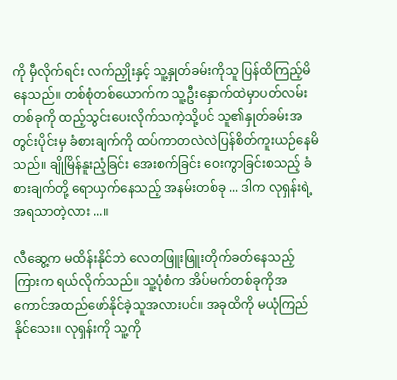ကို မှီလိုက်ရင်း လက်ညှိုးနှင့် သူ့နှုတ်ခမ်းကိုသူ ပြန်ထိကြည့်မိနေသည်။ တစ်စုံတစ်ယောက်က သူ့ဦးနှောက်ထဲမှာပတ်လမ်းတစ်ခုကို ထည့်သွင်းပေးလိုက်သကဲ့သို့ပင် သူ၏နှုတ်ခမ်းအတွင်းပိုင်းမှ ခံစားချက်ကို ထပ်ကာတလဲလဲပြန်စိတ်ကူးယဉ်နေမိသည်။ ချိုမြိန်နူးညံ့ခြင်း အေးစက်ခြင်း ဝေးကွာခြင်းစသည့် ခံစားချက်တို့ ရောယှက်နေသည့် အနမ်းတစ်ခု ... ဒါက လုရှန်းရဲ့အရသာတဲ့လား ...။

လီဆွေ့က မထိန်းနိုင်ဘဲ လေတဖြူးဖြူးတိုက်ခတ်နေသည့်ကြားက ရယ်လိုက်သည်။ သူ့ပုံစံက အိပ်မက်တစ်ခုကိုအကောင်အထည်ဖော်နိုင်ခဲ့သူအလားပင်။ အခုထိကို မယုံကြည်နိုင်သေး။ လုရှန်းကို သူ့ကို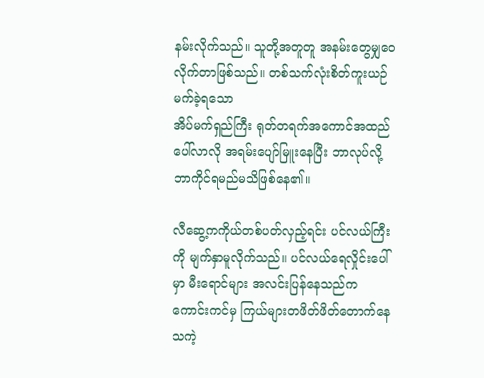နမ်းလိုက်သည်။ သူတို့အတူတူ အနမ်းတွေမျှဝေလိုက်တာဖြစ်သည်။ တစ်သက်လုံးစိတ်ကူးယဉ်မက်ခဲ့ရသော
အိပ်မက်ရှည်ကြီး ရုတ်တရက်အကောင်အထည်ပေါ်လာလို အရမ်းပျော်မြူးနေပြီး ဘာလုပ်လို့ ဘာကိုင်ရမည်မသိဖြစ်နေ၏။

လီဆွေ့ကကိုယ်တစ်ပတ်လှည့်ရင်း ပင်လယ်ကြီးကို မျက်နှာမူလိုက်သည်။ ပင်လယ်ရေလှိုင်းပေါ်မှာ မီးရောင်များ အလင်းပြန်နေသည်က ကောင်းကင်မှ ကြယ်များတဖိတ်ဖိတ်တောက်နေသကဲ့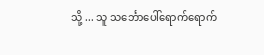သို့ ... သူ သင်္ဘောပေါ်ရောက်ရောက်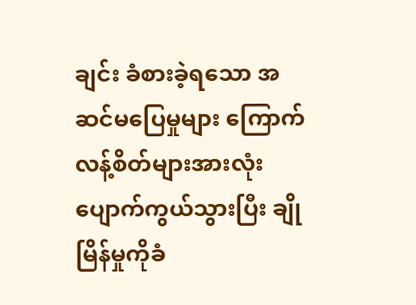ချင်း ခံစားခဲ့ရသော အဆင်မပြေမှုများ ကြောက်လန့်စိတ်များအားလုံး ပျောက်ကွယ်သွားပြီး ချိုမြိန်မှုကိုခံ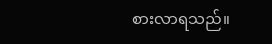စားလာရသည်။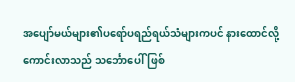အပျော်မယ်များ၏ပရော်ပရည်ရယ်သံများကပင် နားထောင်လို့ကောင်းလာသည် သင်္ဘောပေါ်ဖြစ်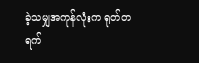ခဲ့သမျှအကုန်လုံးက ရုတ်တရက်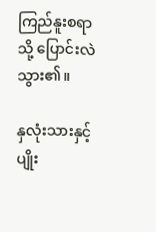ကြည်နူးစရာသို့ ပြောင်းလဲသွား၏။

နှလုံးသားနှင့် ပျိုး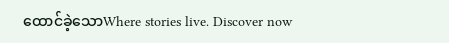ထောင်ခဲ့သောWhere stories live. Discover now